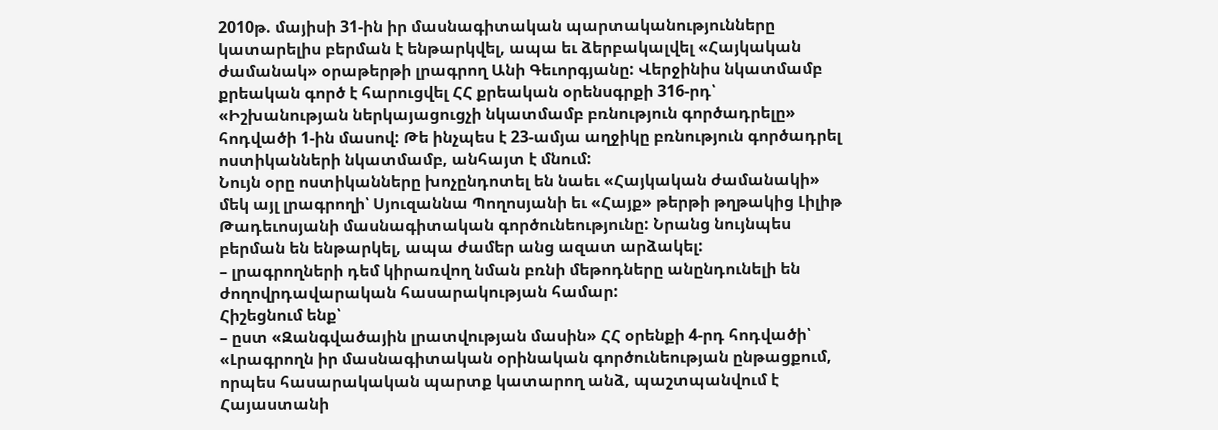2010թ. մայիսի 31-ին իր մասնագիտական պարտականությունները կատարելիս բերման է ենթարկվել, ապա եւ ձերբակալվել «Հայկական ժամանակ» օրաթերթի լրագրող Անի Գեւորգյանը: Վերջինիս նկատմամբ քրեական գործ է հարուցվել ՀՀ քրեական օրենսգրքի 316-րդ՝ «Իշխանության ներկայացուցչի նկատմամբ բռնություն գործադրելը» հոդվածի 1-ին մասով: Թե ինչպես է 23-ամյա աղջիկը բռնություն գործադրել ոստիկանների նկատմամբ, անհայտ է մնում:
Նույն օրը ոստիկանները խոչընդոտել են նաեւ «Հայկական ժամանակի» մեկ այլ լրագրողի՝ Սյուզաննա Պողոսյանի եւ «Հայք» թերթի թղթակից Լիլիթ Թադեւոսյանի մասնագիտական գործունեությունը: Նրանց նույնպես բերման են ենթարկել, ապա ժամեր անց ազատ արձակել:
– լրագրողների դեմ կիրառվող նման բռնի մեթոդները անընդունելի են ժողովրդավարական հասարակության համար:
Հիշեցնում ենք՝
– ըստ «Զանգվածային լրատվության մասին» ՀՀ օրենքի 4-րդ հոդվածի՝ «Լրագրողն իր մասնագիտական օրինական գործունեության ընթացքում, որպես հասարակական պարտք կատարող անձ, պաշտպանվում է Հայաստանի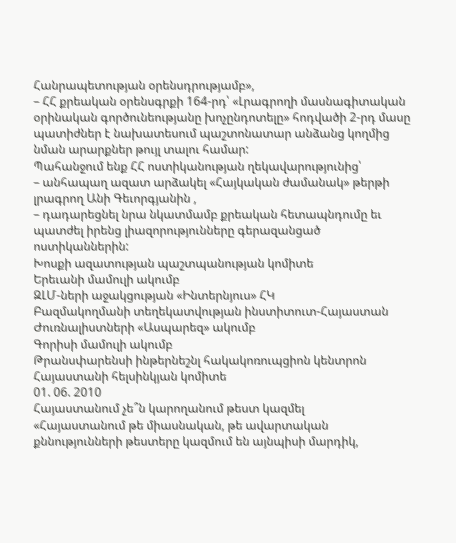Հանրապետության օրենսդրությամբ»,
– ՀՀ քրեական օրենսգրքի 164-րդ՝ «Լրագրողի մասնագիտական օրինական գործունեությանը խոչընդոտելը» հոդվածի 2-րդ մասը պատիժներ է նախատեսում պաշտոնատար անձանց կողմից նման արարքներ թույլ տալու համար:
Պահանջում ենք ՀՀ ոստիկանության ղեկավարությունից՝
– անհապաղ ազատ արձակել «Հայկական ժամանակ» թերթի լրագրող Անի Գեւորգյանին ,
– դադարեցնել նրա նկատմամբ քրեական հետապնդումը եւ պատժել իրենց լիազորությունները գերազանցած ոստիկաններին:
Խոսքի ազատության պաշտպանության կոմիտե
Երեւանի մամուլի ակումբ
ԶԼՄ-ների աջակցության «Ինտերնյուս» ՀԿ
Բազմակողմանի տեղեկատվության ինստիտուտ-Հայաստան
Ժուռնալիստների «Ասպարեզ» ակումբ
Գորիսի մամուլի ակումբ
Թրանսփարենսի ինթերնեշնլ հակակոռուպցիոն կենտրոն
Հայաստանի հելսինկյան կոմիտե
01. 06. 2010
Հայաստանում չե՞ն կարողանում թեստ կազմել
«Հայաստանում թե միասնական, թե ավարտական քննությունների թեստերը կազմում են այնպիսի մարդիկ,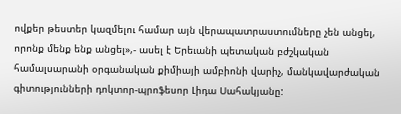ովքեր թեստեր կազմելու համար այն վերապատրաստումները չեն անցել, որոնք մենք ենք անցել»,- ասել է Երեւանի պետական բժշկական համալսարանի օրգանական քիմիայի ամբիոնի վարիչ, մանկավարժական գիտությունների դոկտոր-պրոֆեսոր Լիդա Սահակյանը: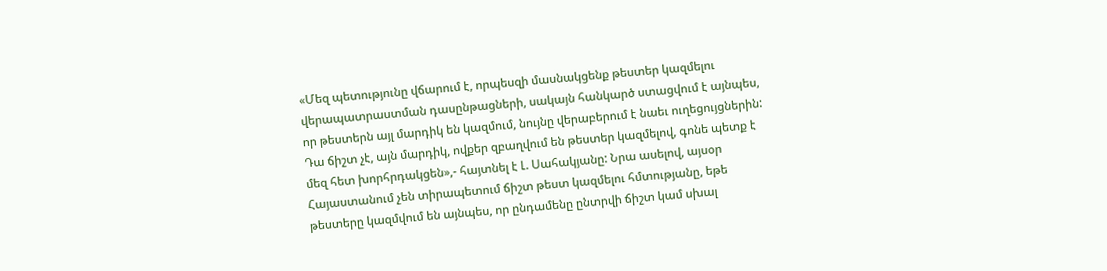«Մեզ պետությունը վճարում է, որպեսզի մասնակցենք թեստեր կազմելու վերապատրաստման դասընթացների, սակայն հանկարծ ստացվում է այնպես, որ թեստերն այլ մարդիկ են կազմում, նույնը վերաբերում է նաեւ ուղեցույցներին: Դա ճիշտ չէ, այն մարդիկ, ովքեր զբաղվում են թեստեր կազմելով, գոնե պետք է մեզ հետ խորհրդակցեն»,- հայտնել է Լ. Սահակյանը: Նրա ասելով, այսօր Հայաստանում չեն տիրապետում ճիշտ թեստ կազմելու հմտությանը, եթե թեստերը կազմվում են այնպես, որ ընդամենը ընտրվի ճիշտ կամ սխալ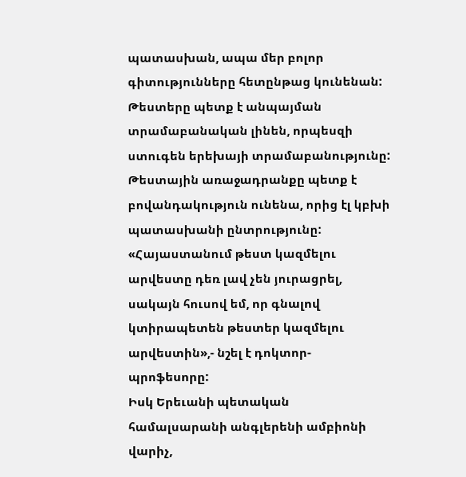պատասխան, ապա մեր բոլոր գիտությունները հետընթաց կունենան: Թեստերը պետք է անպայման տրամաբանական լինեն, որպեսզի ստուգեն երեխայի տրամաբանությունը: Թեստային առաջադրանքը պետք է բովանդակություն ունենա, որից էլ կբխի պատասխանի ընտրությունը: «Հայաստանում թեստ կազմելու արվեստը դեռ լավ չեն յուրացրել, սակայն հուսով եմ, որ գնալով կտիրապետեն թեստեր կազմելու արվեստին»,- նշել է դոկտոր-պրոֆեսորը:
Իսկ Երեւանի պետական համալսարանի անգլերենի ամբիոնի վարիչ,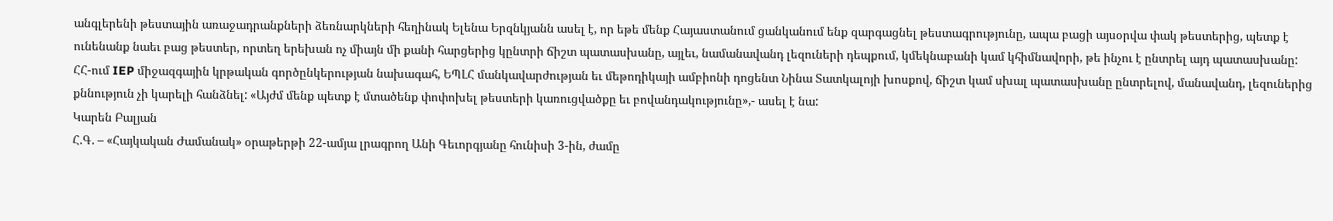անգլերենի թեստային առաջադրանքների ձեռնարկների հեղինակ Ելենա Երզնկյանն ասել է, որ եթե մենք Հայաստանում ցանկանում ենք զարգացնել թեստագրությունը, ապա բացի այսօրվա փակ թեստերից, պետք է ունենանք նաեւ բաց թեստեր, որտեղ երեխան ոչ միայն մի քանի հարցերից կընտրի ճիշտ պատասխանը, այլեւ, նամանավանդ լեզուների դեպքում, կմեկնաբանի կամ կհիմնավորի, թե ինչու է ընտրել այդ պատասխանը:
ՀՀ-ում IEP միջազգային կրթական գործընկերության նախագահ, ԵՊԼՀ մանկավարժության եւ մեթոդիկայի ամբիոնի դոցենտ Նինա Տատկալոյի խոսքով, ճիշտ կամ սխալ պատասխանը ընտրելով, մանավանդ, լեզուներից քննություն չի կարելի հանձնել: «Այժմ մենք պետք է մտածենք փոփոխել թեստերի կառուցվածքը եւ բովանդակությունը»,- ասել է նա:
Կարեն Բալյան
Հ.Գ. – «Հայկական Ժամանակ» օրաթերթի 22-ամյա լրագրող Անի Գեւորգյանը հունիսի 3-ին, ժամը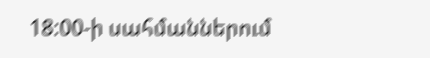18:00-ի սահմաններում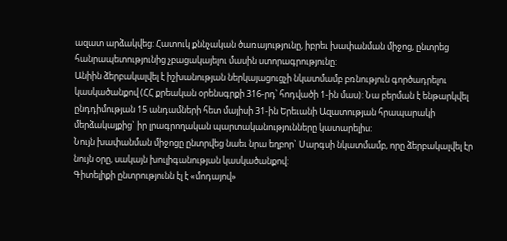ազատ արձակվեց: Հատուկ քննչական ծառայությունը, իբրեւ խափանման միջոց, ընտրեց հանրապետությունից չբացակայելու մասին ստորագրությունը:
Անիին ձերբակալվել է իշխանության ներկայացուցչի նկատմամբ բռնություն գործադրելու կասկածանքով (ՀՀ քրեական օրենսգրքի 316-րդ՝ հոդվածի 1-ին մաս): Նա բերման է ենթարկվել ընդդիմության 15 անդամների հետ մայիսի 31-ին Երեւանի Ազատության հրապարակի մերձակայքից` իր լրագրողական պարտականությունները կատարելիս:
Նույն խափանման միջոցը ընտրվեց նաեւ նրա եղբոր` Սարգսի նկատմամբ, որը ձերբակալվել էր նույն օրը, սակայն խուլիգանության կասկածանքով:
Գիտելիքի ընտրությունն էլ է «մոդայով»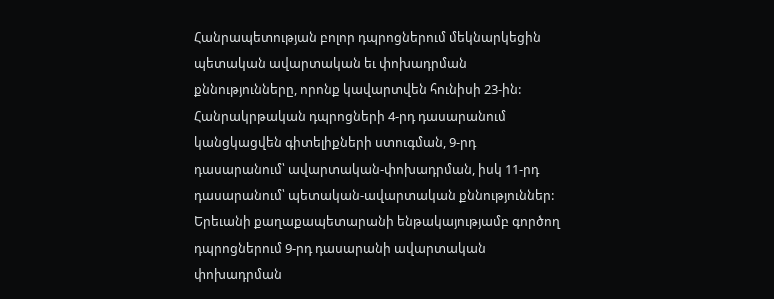Հանրապետության բոլոր դպրոցներում մեկնարկեցին պետական ավարտական եւ փոխադրման քննությունները, որոնք կավարտվեն հունիսի 23-ին:
Հանրակրթական դպրոցների 4-րդ դասարանում կանցկացվեն գիտելիքների ստուգման, 9-րդ դասարանում՝ ավարտական-փոխադրման, իսկ 11-րդ դասարանում՝ պետական-ավարտական քննություններ:
Երեւանի քաղաքապետարանի ենթակայությամբ գործող դպրոցներում 9-րդ դասարանի ավարտական փոխադրման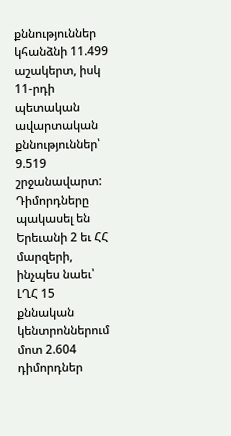քննություններ կհանձնի 11.499 աշակերտ, իսկ 11-րդի պետական ավարտական քննություններ՝ 9.519 շրջանավարտ:
Դիմորդները պակասել են
Երեւանի 2 եւ ՀՀ մարզերի, ինչպես նաեւ՝ ԼՂՀ 15 քննական կենտրոններում մոտ 2.604 դիմորդներ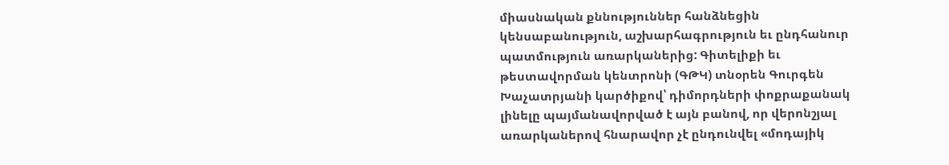միասնական քննություններ հանձնեցին կենսաբանություն, աշխարհագրություն եւ ընդհանուր պատմություն առարկաներից: Գիտելիքի եւ թեստավորման կենտրոնի (ԳԹԿ) տնօրեն Գուրգեն Խաչատրյանի կարծիքով՝ դիմորդների փոքրաքանակ լինելը պայմանավորված է այն բանով, որ վերոնշյալ առարկաներով հնարավոր չէ ընդունվել «մոդայիկ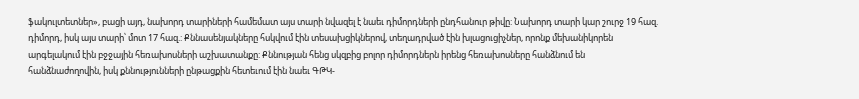ֆակուլտետներ», բացի այդ, նախորդ տարիների համեմատ այս տարի նվազել է նաեւ դիմորդների ընդհանուր թիվը: Նախորդ տարի կար շուրջ 19 հազ. դիմորդ, իսկ այս տարի՝ մոտ 17 հազ.: Քննասենյակները հսկվում էին տեսախցիկներով, տեղադրված էին խլացուցիչներ, որոնք մեխանիկորեն արգելակում էին բջջային հեռախոսների աշխատանքը: Քննության հենց սկզբից բոլոր դիմորդներն իրենց հեռախոսները հանձնում են հանձնաժողովին, իսկ քննությունների ընթացքին հետեւում էին նաեւ ԳԹԿ-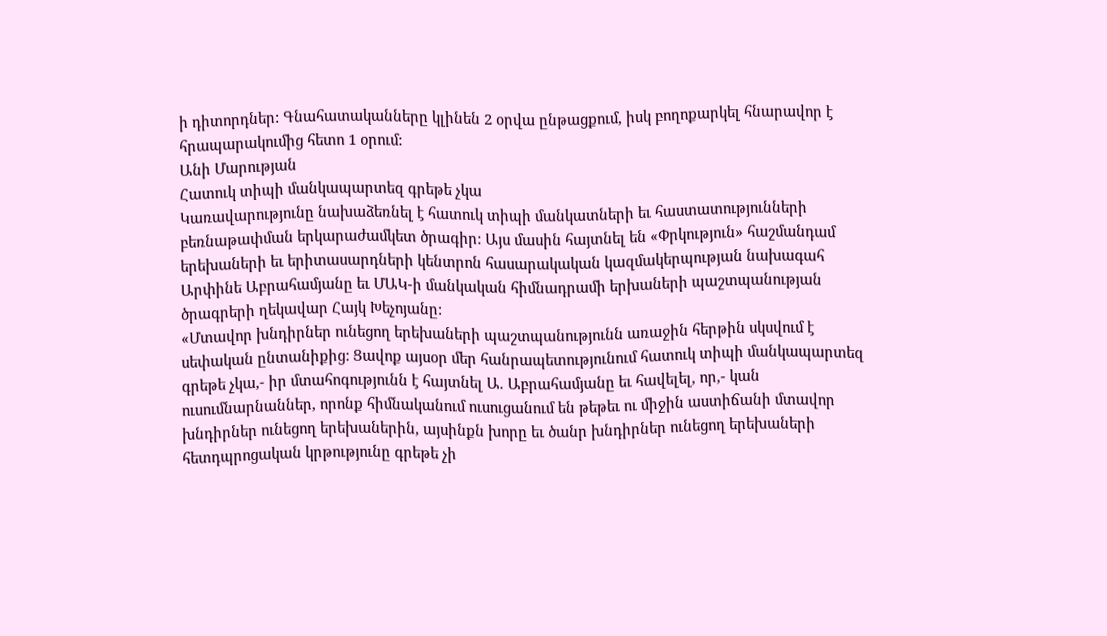ի դիտորդներ: Գնահատականները կլինեն 2 օրվա ընթացքում, իսկ բողոքարկել հնարավոր է հրապարակումից հետո 1 օրում:
Անի Մարության
Հատուկ տիպի մանկապարտեզ գրեթե չկա
Կառավարությունը նախաձեռնել է հատուկ տիպի մանկատների եւ հաստատությունների բեռնաթափման երկարաժամկետ ծրագիր: Այս մասին հայտնել են «Փրկություն» հաշմանդամ երեխաների եւ երիտասարդների կենտրոն հասարակական կազմակերպության նախագահ Արփինե Աբրահամյանը եւ ՄԱԿ-ի մանկական հիմնադրամի երխաների պաշտպանության ծրագրերի ղեկավար Հայկ Խեչոյանը:
«Մտավոր խնդիրներ ունեցող երեխաների պաշտպանությունն առաջին հերթին սկսվում է սեփական ընտանիքից: Ցավոք այսօր մեր հանրապետությունում հատուկ տիպի մանկապարտեզ գրեթե չկա,- իր մտահոգությունն է հայտնել Ա. Աբրահամյանը եւ հավելել, որ,- կան ուսումնարնաններ, որոնք հիմնականում ուսուցանում են թեթեւ ու միջին աստիճանի մտավոր խնդիրներ ունեցող երեխաներին, այսինքն խորը եւ ծանր խնդիրներ ունեցող երեխաների հետդպրոցական կրթությունը գրեթե չի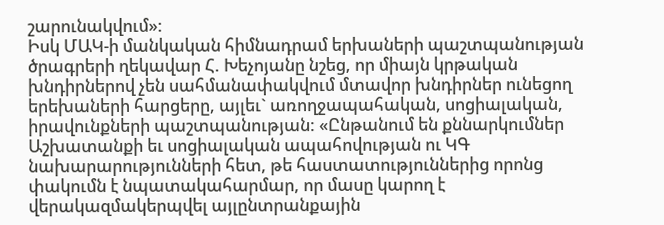շարունակվում»:
Իսկ ՄԱԿ-ի մանկական հիմնադրամ երխաների պաշտպանության ծրագրերի ղեկավար Հ. Խեչոյանը նշեց, որ միայն կրթական խնդիրներով չեն սահմանափակվում մտավոր խնդիրներ ունեցող երեխաների հարցերը, այլեւ` առողջապահական, սոցիալական, իրավունքների պաշտպանության: «Ընթանում են քննարկումներ Աշխատանքի եւ սոցիալական ապահովության ու ԿԳ նախարարությունների հետ, թե հաստատություններից որոնց փակումն է նպատակահարմար, որ մասը կարող է վերակազմակերպվել այլընտրանքային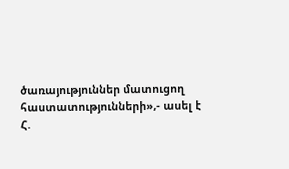ծառայություններ մատուցող հաստատությունների»,- ասել է Հ.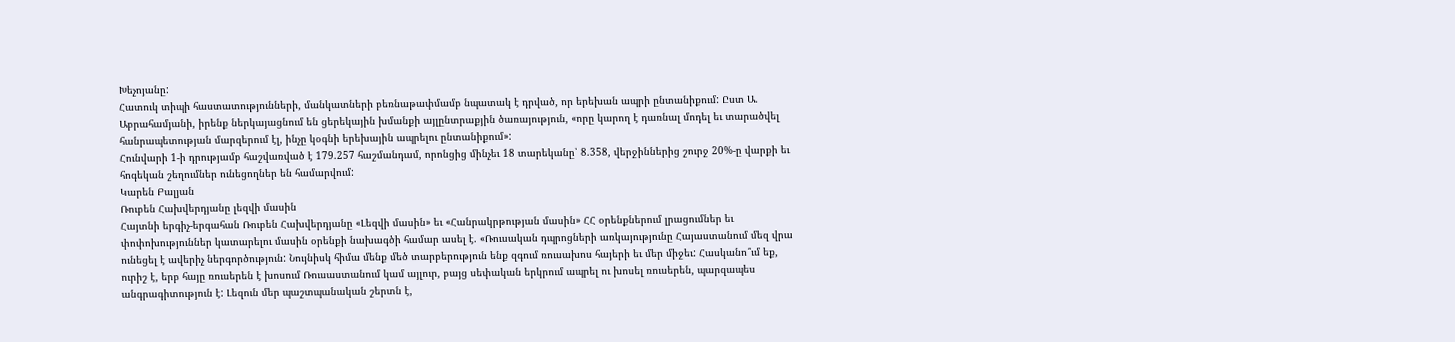Խեչոյանը:
Հատուկ տիպի հաստատությունների, մանկատների բեռնաթափմամբ նպատակ է դրված, որ երեխան ապրի ընտանիքում: Ըստ Ա. Աբրահամյանի, իրենք ներկայացնում են ցերեկային խմանքի այլընտրաքյին ծառայություն, «որը կարող է դառնալ մոդել եւ տարածվել հանրապետության մարզերում էլ, ինչը կօգնի երեխային ապրելու ընտանիքում»:
Հունվարի 1-ի դրությամբ հաշվառված է 179.257 հաշմանդամ, որոնցից մինչեւ 18 տարեկանը՝ 8.358, վերջիններից շուրջ 20%-ը վարքի եւ հոգեկան շեղումներ ունեցողներ են համարվում:
Կարեն Բալյան
Ռուբեն Հախվերդյանը լեզվի մասին
Հայտնի երգիչ-երգահան Ռուբեն Հախվերդյանը «Լեզվի մասին» եւ «Հանրակրթության մասին» ՀՀ օրենքներում լրացումներ եւ փոփոխություններ կատարելու մասին օրենքի նախագծի համար ասել է. «Ռուսական դպրոցների առկայությունը Հայաստանում մեզ վրա ունեցել է ավերիչ ներգործություն: Նույնիսկ հիմա մենք մեծ տարբերություն ենք զգում ռուսախոս հայերի եւ մեր միջեւ: Հասկանո՞ւմ եք, ուրիշ է, երբ հայը ռուսերեն է խոսում Ռուսաստանում կամ այլուր, բայց սեփական երկրում ապրել ու խոսել ռուսերեն, պարզապես անգրագիտություն է: Լեզուն մեր պաշտպանական շերտն է,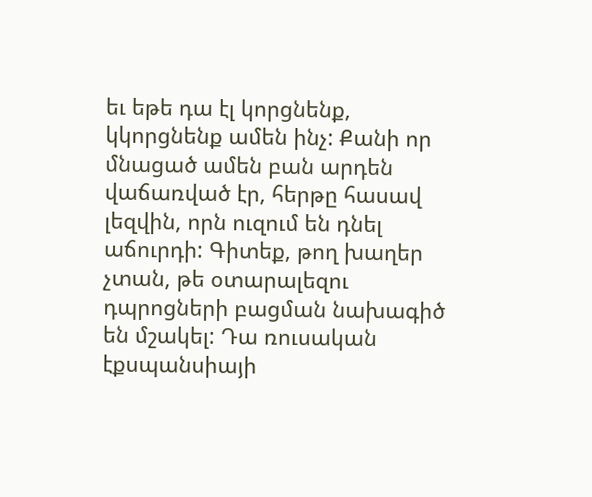եւ եթե դա էլ կորցնենք, կկորցնենք ամեն ինչ: Քանի որ մնացած ամեն բան արդեն վաճառված էր, հերթը հասավ լեզվին, որն ուզում են դնել աճուրդի: Գիտեք, թող խաղեր չտան, թե օտարալեզու դպրոցների բացման նախագիծ են մշակել: Դա ռուսական էքսպանսիայի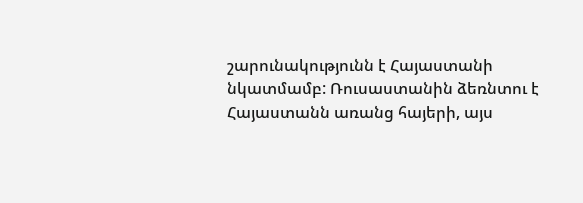շարունակությունն է Հայաստանի նկատմամբ: Ռուսաստանին ձեռնտու է Հայաստանն առանց հայերի, այս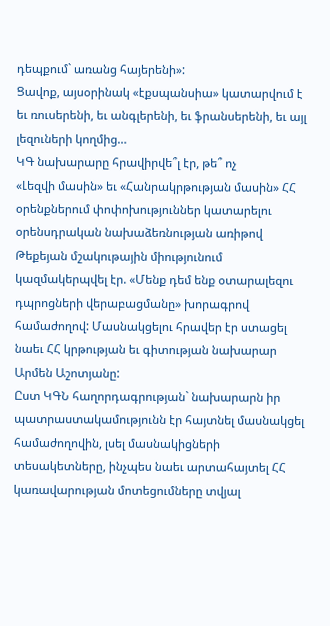դեպքում` առանց հայերենի»:
Ցավոք, այսօրինակ «էքսպանսիա» կատարվում է եւ ռուսերենի, եւ անգլերենի, եւ ֆրանսերենի, եւ այլ լեզուների կողմից…
ԿԳ նախարարը հրավիրվե՞լ էր, թե՞ ոչ
«Լեզվի մասին» եւ «Հանրակրթության մասին» ՀՀ օրենքներում փոփոխություններ կատարելու օրենսդրական նախաձեռնության առիթով Թեքեյան մշակութային միությունում կազմակերպվել էր. «Մենք դեմ ենք օտարալեզու դպրոցների վերաբացմանը» խորագրով համաժողով: Մասնակցելու հրավեր էր ստացել նաեւ ՀՀ կրթության եւ գիտության նախարար Արմեն Աշոտյանը:
Ըստ ԿԳՆ հաղորդագրության` նախարարն իր պատրաստակամությունն էր հայտնել մասնակցել համաժողովին, լսել մասնակիցների տեսակետները, ինչպես նաեւ արտահայտել ՀՀ կառավարության մոտեցումները տվյալ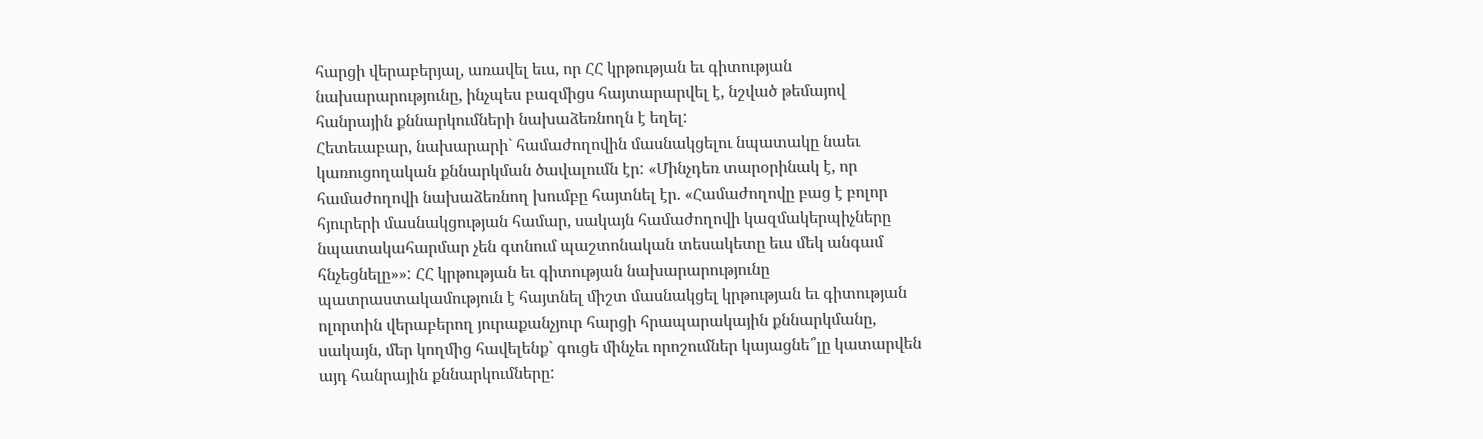հարցի վերաբերյալ, առավել եւս, որ ՀՀ կրթության եւ գիտության նախարարությունը, ինչպես բազմիցս հայտարարվել է, նշված թեմայով հանրային քննարկումների նախաձեռնողն է եղել:
Հետեւաբար, նախարարի` համաժողովին մասնակցելու նպատակը նաեւ կառուցողական քննարկման ծավալումն էր: «Մինչդեռ տարօրինակ է, որ համաժողովի նախաձեռնող խումբը հայտնել էր. «Համաժողովը բաց է բոլոր հյուրերի մասնակցության համար, սակայն համաժողովի կազմակերպիչները նպատակահարմար չեն գտնում պաշտոնական տեսակետը եւս մեկ անգամ հնչեցնելը»»: ՀՀ կրթության եւ գիտության նախարարությունը պատրաստակամություն է հայտնել միշտ մասնակցել կրթության եւ գիտության ոլորտին վերաբերող յուրաքանչյուր հարցի հրապարակային քննարկմանը, սակայն, մեր կողմից հավելենք` գուցե մինչեւ որոշումներ կայացնե՞լը կատարվեն այդ հանրային քննարկումները: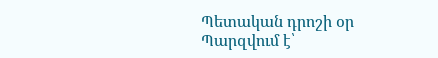Պետական դրոշի օր
Պարզվում է՝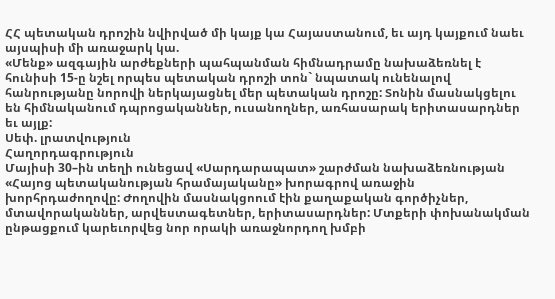ՀՀ պետական դրոշին նվիրված մի կայք կա Հայաստանում, եւ այդ կայքում նաեւ այսպիսի մի առաջարկ կա.
«Մենք» ազգային արժեքների պահպանման հիմնադրամը նախաձեռնել է հունիսի 15-ը նշել որպես պետական դրոշի տոն` նպատակ ունենալով հանրությանը նորովի ներկայացնել մեր պետական դրոշը: Տոնին մասնակցելու են հիմնականում դպրոցականներ, ուսանողներ, առհասարակ երիտասարդներ եւ այլք:
Սեփ. լրատվություն
Հաղորդագրություն
Մայիսի 30–ին տեղի ունեցավ «Սարդարապատ» շարժման նախաձեռնության «Հայոց պետականության հրամայականը» խորագրով առաջին խորհրդաժողովը: Ժողովին մասնակցոում էին քաղաքական գործիչներ, մտավորականներ, արվեստագետներ, երիտասարդներ: Մտքերի փոխանակման ընթացքում կարեւորվեց նոր որակի առաջնորդող խմբի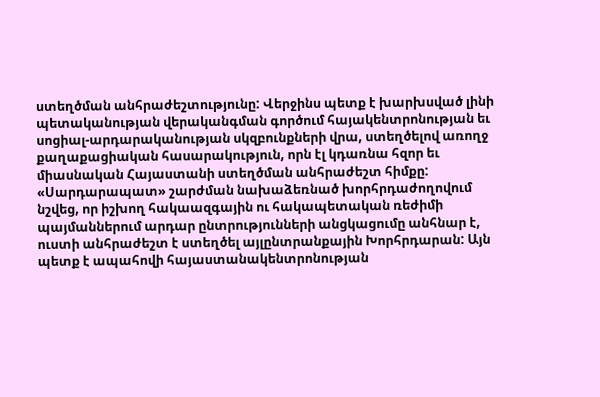ստեղծման անհրաժեշտությունը: Վերջինս պետք է խարխսված լինի պետականության վերականգման գործում հայակենտրոնության եւ սոցիալ-արդարականության սկզբունքների վրա, ստեղծելով առողջ քաղաքացիական հասարակություն, որն էլ կդառնա հզոր եւ միասնական Հայաստանի ստեղծման անհրաժեշտ հիմքը:
«Սարդարապատ» շարժման նախաձեռնած խորհրդաժողովում նշվեց, որ իշխող հակաազգային ու հակապետական ռեժիմի պայմաններում արդար ընտրությունների անցկացումը անհնար է, ուստի անհրաժեշտ է ստեղծել այլընտրանքային Խորհրդարան: Այն պետք է ապահովի հայաստանակենտրոնության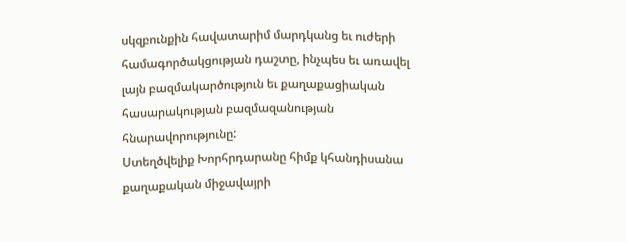սկզբունքին հավատարիմ մարդկանց եւ ուժերի համագործակցության դաշտը, ինչպես եւ առավել լայն բազմակարծություն եւ քաղաքացիական հասարակության բազմազանության հնարավորությունը:
Ստեղծվելիք Խորհրդարանը հիմք կհանդիսանա քաղաքական միջավայրի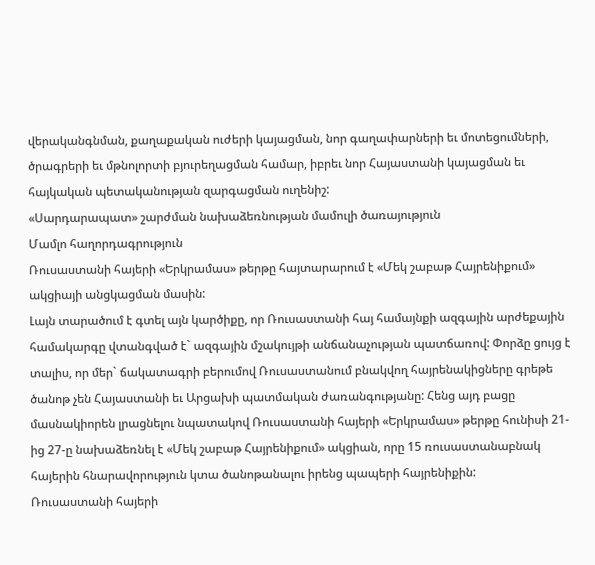վերականգնման, քաղաքական ուժերի կայացման, նոր գաղափարների եւ մոտեցումների, ծրագրերի եւ մթնոլորտի բյուրեղացման համար, իբրեւ նոր Հայաստանի կայացման եւ հայկական պետականության զարգացման ուղենիշ:
«Սարդարապատ» շարժման նախաձեռնության մամուլի ծառայություն
Մամլո հաղորդագրություն
Ռուսաստանի հայերի «Երկրամաս» թերթը հայտարարում է «Մեկ շաբաթ Հայրենիքում» ակցիայի անցկացման մասին:
Լայն տարածում է գտել այն կարծիքը, որ Ռուսաստանի հայ համայնքի ազգային արժեքային համակարգը վտանգված է` ազգային մշակույթի անճանաչության պատճառով: Փորձը ցույց է տալիս, որ մեր` ճակատագրի բերումով Ռուսաստանում բնակվող հայրենակիցները գրեթե ծանոթ չեն Հայաստանի եւ Արցախի պատմական ժառանգությանը: Հենց այդ բացը մասնակիորեն լրացնելու նպատակով Ռուսաստանի հայերի «Երկրամաս» թերթը հունիսի 21-ից 27-ը նախաձեռնել է «Մեկ շաբաթ Հայրենիքում» ակցիան, որը 15 ռուսաստանաբնակ հայերին հնարավորություն կտա ծանոթանալու իրենց պապերի հայրենիքին:
Ռուսաստանի հայերի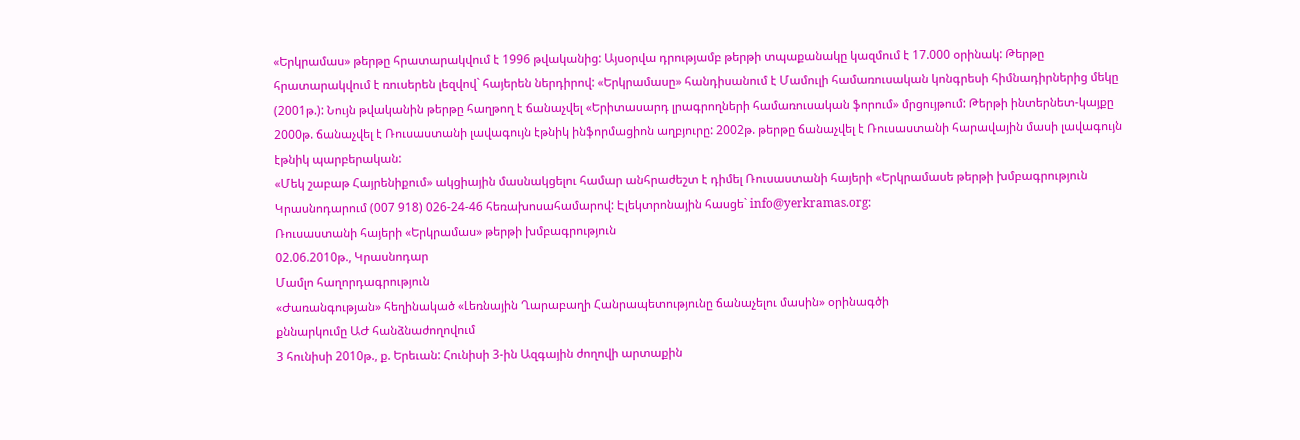«Երկրամաս» թերթը հրատարակվում է 1996 թվականից: Այսօրվա դրությամբ թերթի տպաքանակը կազմում է 17.000 օրինակ: Թերթը հրատարակվում է ռուսերեն լեզվով` հայերեն ներդիրով: «Երկրամասը» հանդիսանում է Մամուլի համառուսական կոնգրեսի հիմնադիրներից մեկը (2001թ.): Նույն թվականին թերթը հաղթող է ճանաչվել «Երիտասարդ լրագրողների համառուսական ֆորում» մրցույթում: Թերթի ինտերնետ-կայքը 2000թ. ճանաչվել է Ռուսաստանի լավագույն էթնիկ ինֆորմացիոն աղբյուրը: 2002թ. թերթը ճանաչվել է Ռուսաստանի հարավային մասի լավագույն էթնիկ պարբերական:
«Մեկ շաբաթ Հայրենիքում» ակցիային մասնակցելու համար անհրաժեշտ է դիմել Ռուսաստանի հայերի «Երկրամասե թերթի խմբագրություն Կրասնոդարում (007 918) 026-24-46 հեռախոսահամարով: Էլեկտրոնային հասցե` info@yerkramas.org:
Ռուսաստանի հայերի «Երկրամաս» թերթի խմբագրություն
02.06.2010թ., Կրասնոդար
Մամլո հաղորդագրություն
«Ժառանգության» հեղինակած «Լեռնային Ղարաբաղի Հանրապետությունը ճանաչելու մասին» օրինագծի
քննարկումը ԱԺ հանձնաժողովում
3 հունիսի 2010թ., ք. Երեւան: Հունիսի 3-ին Ազգային ժողովի արտաքին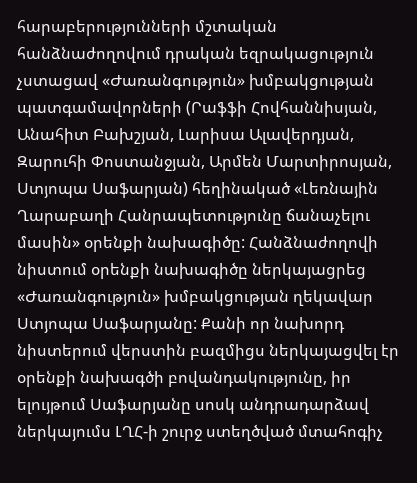հարաբերությունների մշտական հանձնաժողովում դրական եզրակացություն չստացավ «Ժառանգություն» խմբակցության պատգամավորների (Րաֆֆի Հովհաննիսյան, Անահիտ Բախշյան, Լարիսա Ալավերդյան, Զարուհի Փոստանջյան, Արմեն Մարտիրոսյան, Ստյոպա Սաֆարյան) հեղինակած «Լեռնային Ղարաբաղի Հանրապետությունը ճանաչելու մասին» օրենքի նախագիծը: Հանձնաժողովի նիստում օրենքի նախագիծը ներկայացրեց «Ժառանգություն» խմբակցության ղեկավար Ստյոպա Սաֆարյանը: Քանի որ նախորդ նիստերում վերստին բազմիցս ներկայացվել էր օրենքի նախագծի բովանդակությունը, իր ելույթում Սաֆարյանը սոսկ անդրադարձավ ներկայումս ԼՂՀ-ի շուրջ ստեղծված մտահոգիչ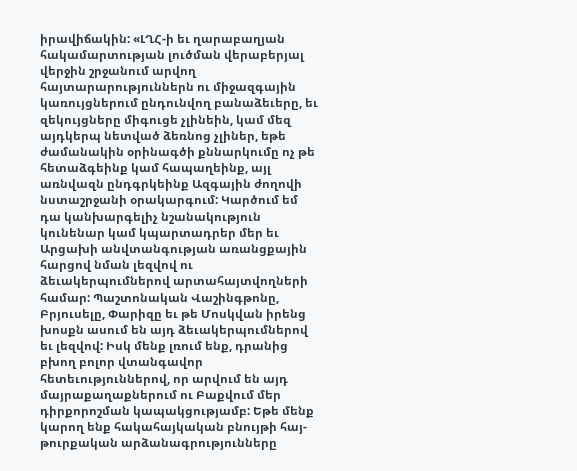իրավիճակին: «ԼՂՀ-ի եւ ղարաբաղյան հակամարտության լուծման վերաբերյալ վերջին շրջանում արվող հայտարարություններն ու միջազգային կառույցներում ընդունվող բանաձեւերը, եւ զեկույցները միգուցե չլինեին, կամ մեզ այդկերպ նետված ձեռնոց չլիներ, եթե ժամանակին օրինագծի քննարկումը ոչ թե հետաձգեինք կամ հապաղեինք, այլ առնվազն ընդգրկեինք Ազգային ժողովի նստաշրջանի օրակարգում: Կարծում եմ դա կանխարգելիչ նշանակություն կունենար կամ կպարտադրեր մեր եւ Արցախի անվտանգության առանցքային հարցով նման լեզվով ու ձեւակերպումներով արտահայտվողների համար: Պաշտոնական Վաշինգթոնը, Բրյուսելը, Փարիզը եւ թե Մոսկվան իրենց խոսքն ասում են այդ ձեւակերպումներով եւ լեզվով: Իսկ մենք լռում ենք, դրանից բխող բոլոր վտանգավոր հետեւություններով, որ արվում են այդ մայրաքաղաքներում ու Բաքվում մեր դիրքորոշման կապակցությամբ: Եթե մենք կարող ենք հակահայկական բնույթի հայ-թուրքական արձանագրությունները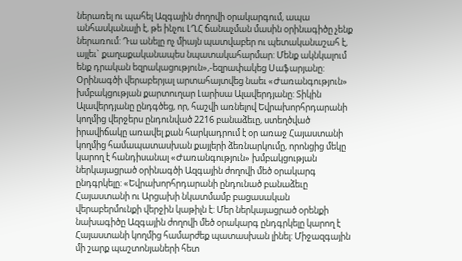ներառել ու պահել Ազգային ժողովի օրակարգում, ապա անհասկանալի է, թե ինչու ԼՂՀ ճանաչման մասին օրինագիծը չենք ներառում: Դա անելը ոչ միայն պատվաբեր ու պետականաշահ է, այլեւ` քաղաքականապես նպատակահարմար: Մենք ակնկալում ենք դրական եզրակացություն»,-եզրափակեց Սաֆարյանը:
Օրինագծի վերաբերյալ արտահայտվեց նաեւ «Ժառանգություն» խմբակցության քարտուղար Լարիսա Ալավերդյանը: Տիկին Ալավերդյանը ընդգծեց, որ, հաշվի առնելով Եվրախորհրդարանի կողմից վերջերս ընդունված 2216 բանաձեւը, ստեղծված իրավիճակը առավել քան հարկադրում է օր առաջ Հայաստանի կողմից համապատասխան քայլերի ձեռնարկումը, որոնցից մեկը կարող է հանդիսանալ «Ժառանգություն» խմբակցության ներկայացրած օրինագծի Ազգային ժողովի մեծ օրակարգ ընդգրկելը: «Եվրախորհրդարանի ընդունած բանաձեւը Հայաստանի ու Արցախի նկատմամբ բացասական վերաբերմունքի վերջին կաթիլն է: Մեր ներկայացրած օրենքի նախագիծը Ազգային ժողովի մեծ օրակարգ ընդգրկելը կարող է Հայաստանի կողմից համարժեք պատասխան լինել: Միջազգային մի շարք պաշտոնյաների հետ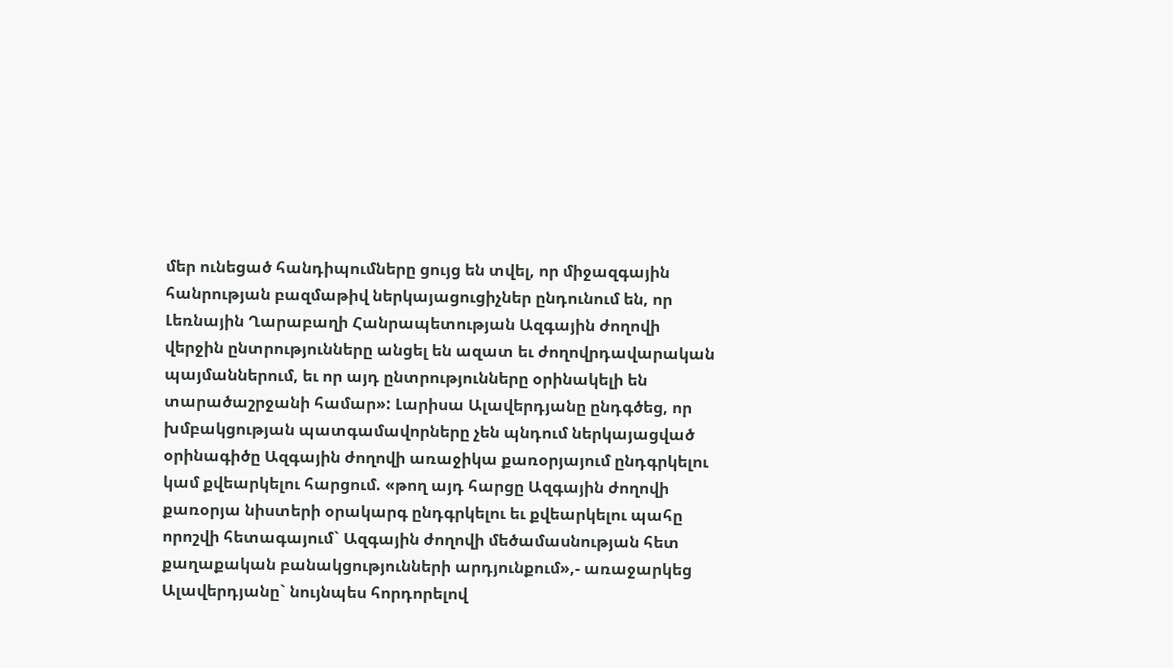մեր ունեցած հանդիպումները ցույց են տվել, որ միջազգային հանրության բազմաթիվ ներկայացուցիչներ ընդունում են, որ Լեռնային Ղարաբաղի Հանրապետության Ազգային ժողովի վերջին ընտրությունները անցել են ազատ եւ ժողովրդավարական պայմաններում, եւ որ այդ ընտրությունները օրինակելի են տարածաշրջանի համար»: Լարիսա Ալավերդյանը ընդգծեց, որ խմբակցության պատգամավորները չեն պնդում ներկայացված օրինագիծը Ազգային ժողովի առաջիկա քառօրյայում ընդգրկելու կամ քվեարկելու հարցում. «թող այդ հարցը Ազգային ժողովի քառօրյա նիստերի օրակարգ ընդգրկելու եւ քվեարկելու պահը որոշվի հետագայում` Ազգային ժողովի մեծամասնության հետ քաղաքական բանակցությունների արդյունքում»,- առաջարկեց Ալավերդյանը` նույնպես հորդորելով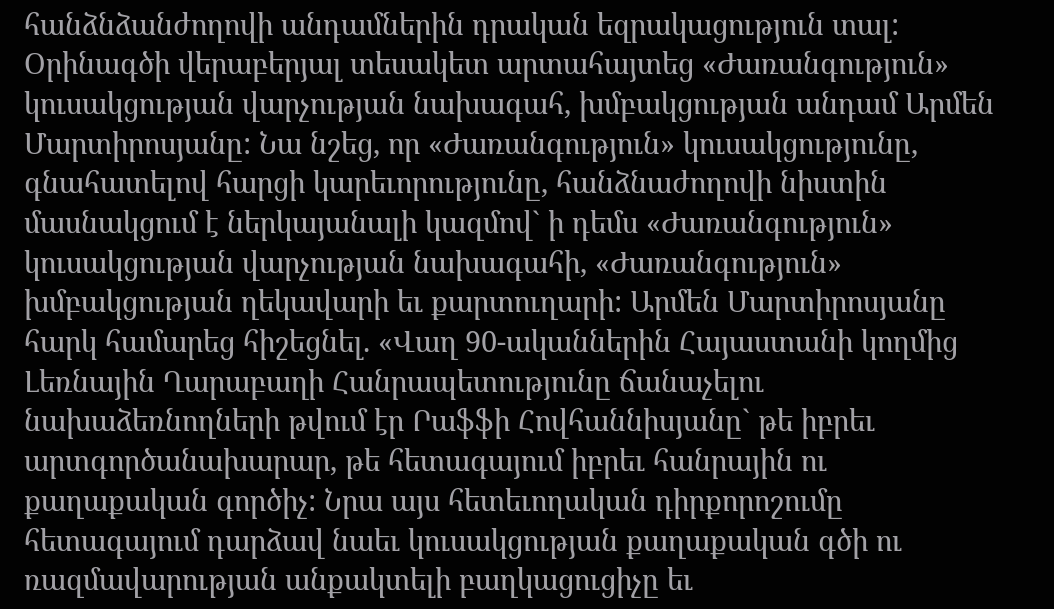հանձնձանժողովի անդամներին դրական եզրակացություն տալ:
Օրինագծի վերաբերյալ տեսակետ արտահայտեց «Ժառանգություն» կուսակցության վարչության նախագահ, խմբակցության անդամ Արմեն Մարտիրոսյանը: Նա նշեց, որ «Ժառանգություն» կուսակցությունը, գնահատելով հարցի կարեւորությունը, հանձնաժողովի նիստին մասնակցում է ներկայանալի կազմով` ի դեմս «Ժառանգություն» կուսակցության վարչության նախագահի, «Ժառանգություն» խմբակցության ղեկավարի եւ քարտուղարի: Արմեն Մարտիրոսյանը հարկ համարեց հիշեցնել. «Վաղ 90-ականներին Հայաստանի կողմից Լեռնային Ղարաբաղի Հանրապետությունը ճանաչելու նախաձեռնողների թվում էր Րաֆֆի Հովհաննիսյանը` թե իբրեւ արտգործանախարար, թե հետագայում իբրեւ հանրային ու քաղաքական գործիչ: Նրա այս հետեւողական դիրքորոշումը հետագայում դարձավ նաեւ կուսակցության քաղաքական գծի ու ռազմավարության անքակտելի բաղկացուցիչը եւ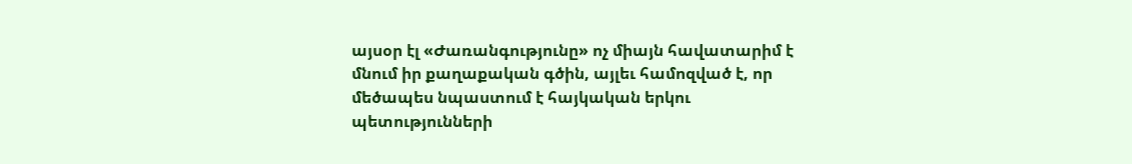այսօր էլ «Ժառանգությունը» ոչ միայն հավատարիմ է մնում իր քաղաքական գծին, այլեւ համոզված է, որ մեծապես նպաստում է հայկական երկու պետությունների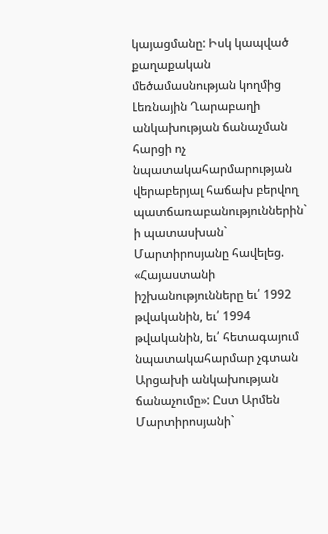կայացմանը: Իսկ կապված քաղաքական մեծամասնության կողմից Լեռնային Ղարաբաղի անկախության ճանաչման հարցի ոչ նպատակահարմարության վերաբերյալ հաճախ բերվող պատճառաբանություններին` ի պատասխան` Մարտիրոսյանը հավելեց. «Հայաստանի իշխանությունները եւ՛ 1992 թվականին, եւ՛ 1994 թվականին, եւ՛ հետագայում նպատակահարմար չգտան Արցախի անկախության ճանաչումը»: Ըստ Արմեն Մարտիրոսյանի`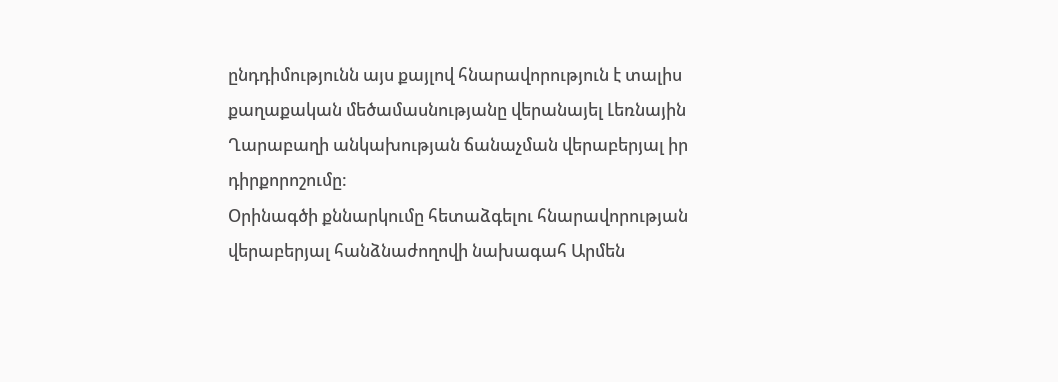ընդդիմությունն այս քայլով հնարավորություն է տալիս քաղաքական մեծամասնությանը վերանայել Լեռնային Ղարաբաղի անկախության ճանաչման վերաբերյալ իր դիրքորոշումը:
Օրինագծի քննարկումը հետաձգելու հնարավորության վերաբերյալ հանձնաժողովի նախագահ Արմեն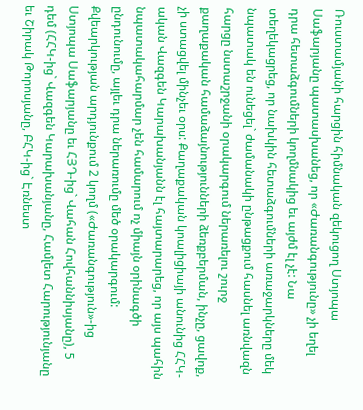Ռուստամյանի հարցին հիմնական զեկուցող Ստյոպա Սաֆարյանը պատասխանեց, որ «Ժառանգությունը» չի եղել դրա հետաձգումների կողմնակից եւ այժմ էլ չէ: Նա տեղեկացրեց, որ նախկին հետաձգումների առաջարկները մեկ նպատակ են ունեցել` ժամանակի ընթացքում հասնել առնվազն հարցը նստաշրջանի օրակարգում ներառելու շուրջ քաղաքական համաձայնությունների ձեռքբերման, ինչը, ցավոք, չի ստացվել մինչեւ օրս: Քաղաքական կոալիցիայի անունից ՀՀԿ-ական Վազգեն Կարախանյանն էլ հայտարարեց, որ այս պահին նպատակահարմար չեն համարում ոչ միայն օրինագծի ընդունումը, այլեւ դրա ներառումը մեծ օրակարգում:
Քվեարկության արդյունքում 2 կողմ («Ժառանգություն»-ից Ստյոպա Սաֆարյանը եւ ՀՅԴ-ից` Վահան Հովհաննիսյանը), 5 դեմ (ՀՀԿ-ից` Վազգեն Կարախանյանը, Համլետ Հարությունյանը եւ Շիրակ Թորոսյանը, ԲՀԿ-ից` Էռնեստ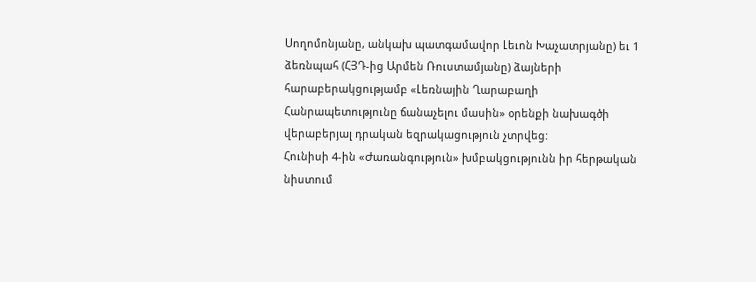Սողոմոնյանը, անկախ պատգամավոր Լեւոն Խաչատրյանը) եւ 1 ձեռնպահ (ՀՅԴ-ից Արմեն Ռուստամյանը) ձայների հարաբերակցությամբ «Լեռնային Ղարաբաղի Հանրապետությունը ճանաչելու մասին» օրենքի նախագծի վերաբերյալ դրական եզրակացություն չտրվեց:
Հունիսի 4-ին «Ժառանգություն» խմբակցությունն իր հերթական նիստում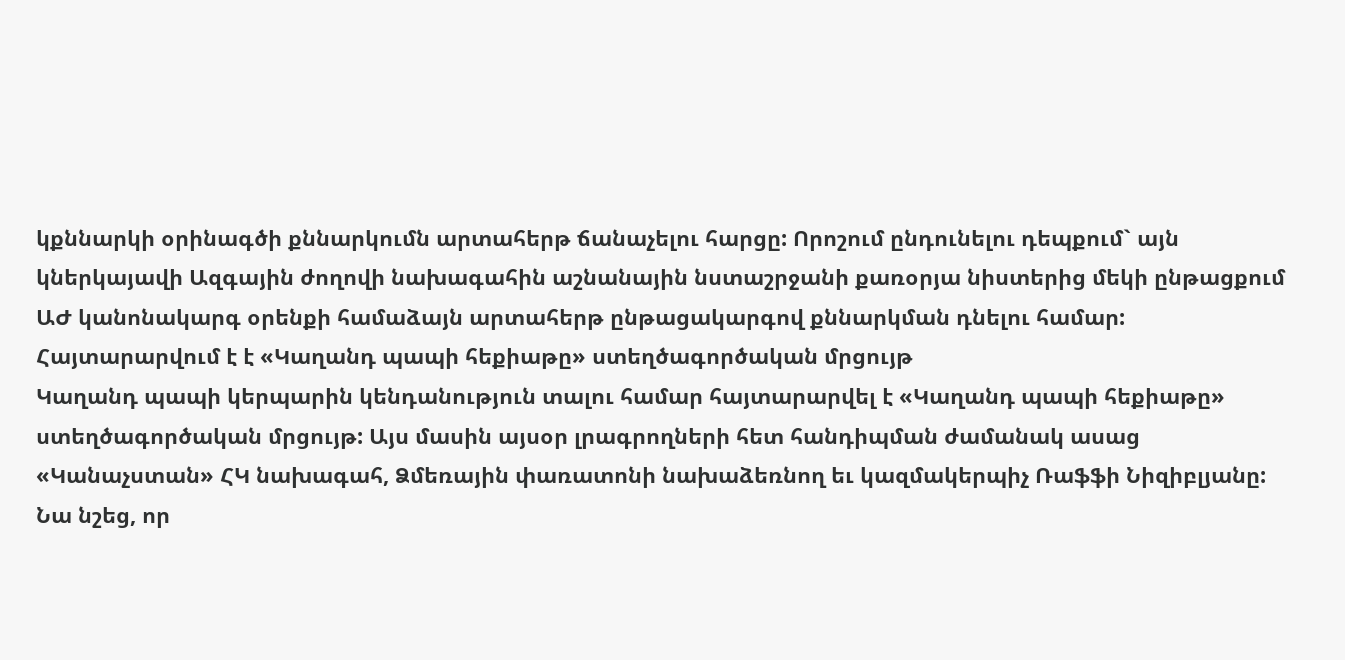կքննարկի օրինագծի քննարկումն արտահերթ ճանաչելու հարցը: Որոշում ընդունելու դեպքում` այն կներկայավի Ազգային ժողովի նախագահին աշնանային նստաշրջանի քառօրյա նիստերից մեկի ընթացքում ԱԺ կանոնակարգ օրենքի համաձայն արտահերթ ընթացակարգով քննարկման դնելու համար:
Հայտարարվում է է «Կաղանդ պապի հեքիաթը» ստեղծագործական մրցույթ
Կաղանդ պապի կերպարին կենդանություն տալու համար հայտարարվել է «Կաղանդ պապի հեքիաթը» ստեղծագործական մրցույթ: Այս մասին այսօր լրագրողների հետ հանդիպման ժամանակ ասաց «Կանաչստան» ՀԿ նախագահ, Ձմեռային փառատոնի նախաձեռնող եւ կազմակերպիչ Ռաֆֆի Նիզիբլյանը: Նա նշեց, որ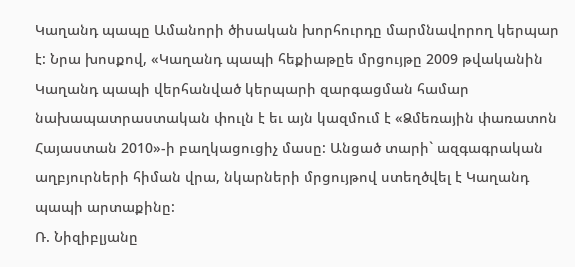Կաղանդ պապը Ամանորի ծիսական խորհուրդը մարմնավորող կերպար է: Նրա խոսքով, «Կաղանդ պապի հեքիաթըե մրցույթը 2009 թվականին Կաղանդ պապի վերհանված կերպարի զարգացման համար նախապատրաստական փուլն է եւ այն կազմում է «Ձմեռային փառատոն Հայաստան 2010»-ի բաղկացուցիչ մասը: Անցած տարի` ազգագրական աղբյուրների հիման վրա, նկարների մրցույթով ստեղծվել է Կաղանդ պապի արտաքինը:
Ռ. Նիզիբլյանը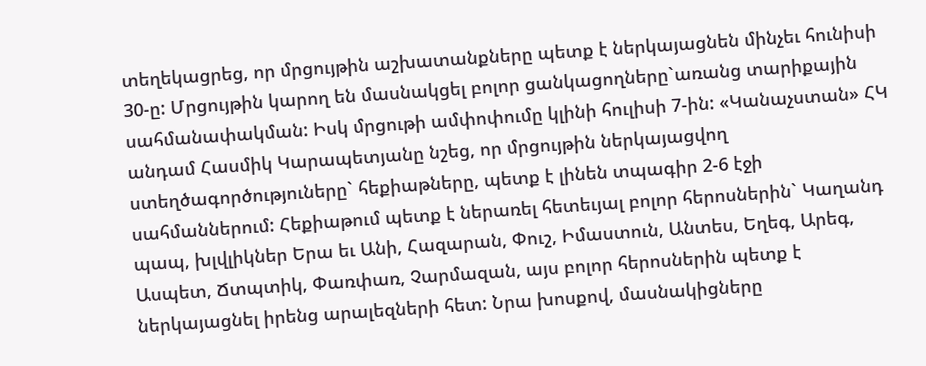տեղեկացրեց, որ մրցույթին աշխատանքները պետք է ներկայացնեն մինչեւ հունիսի 30-ը: Մրցույթին կարող են մասնակցել բոլոր ցանկացողները`առանց տարիքային սահմանափակման: Իսկ մրցութի ամփոփումը կլինի հուլիսի 7-ին: «Կանաչստան» ՀԿ անդամ Հասմիկ Կարապետյանը նշեց, որ մրցույթին ներկայացվող ստեղծագործություները` հեքիաթները, պետք է լինեն տպագիր 2-6 էջի սահմաններում: Հեքիաթում պետք է ներառել հետեւյալ բոլոր հերոսներին` Կաղանդ պապ, խլվլիկներ Երա եւ Անի, Հազարան, Փուշ, Իմաստուն, Անտես, Եղեգ, Արեգ, Ասպետ, Ճտպտիկ, Փառփառ, Չարմազան, այս բոլոր հերոսներին պետք է ներկայացնել իրենց արալեզների հետ: Նրա խոսքով, մասնակիցները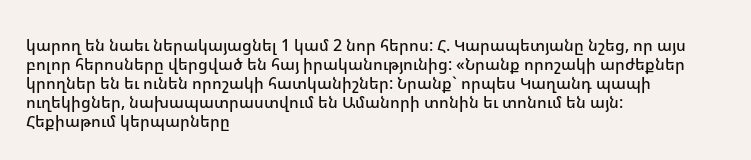կարող են նաեւ ներակայացնել 1 կամ 2 նոր հերոս: Հ. Կարապետյանը նշեց, որ այս բոլոր հերոսները վերցված են հայ իրականությունից: «Նրանք որոշակի արժեքներ կրողներ են եւ ունեն որոշակի հատկանիշներ: Նրանք` որպես Կաղանդ պապի ուղեկիցներ, նախապատրաստվում են Ամանորի տոնին եւ տոնում են այն: Հեքիաթում կերպարները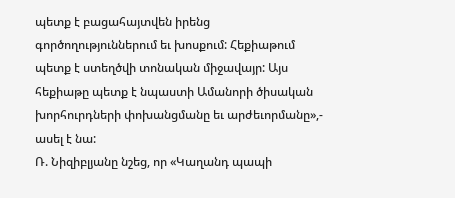պետք է բացահայտվեն իրենց գործողություններում եւ խոսքում: Հեքիաթում պետք է ստեղծվի տոնական միջավայր: Այս հեքիաթը պետք է նպաստի Ամանորի ծիսական խորհուրդների փոխանցմանը եւ արժեւորմանը»,- ասել է նա:
Ռ. Նիզիբլյանը նշեց, որ «Կաղանդ պապի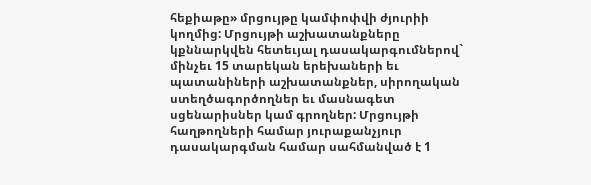հեքիաթը» մրցույթը կամփոփվի ժյուրիի կողմից: Մրցույթի աշխատանքները կքննարկվեն հետեւյալ դասակարգումներով` մինչեւ 15 տարեկան երեխաների եւ պատանիների աշխատանքներ, սիրողական ստեղծագործողներ եւ մասնագետ սցենարիսներ կամ գրողներ: Մրցույթի հաղթողների համար յուրաքանչյուր դասակարգման համար սահմանված է 1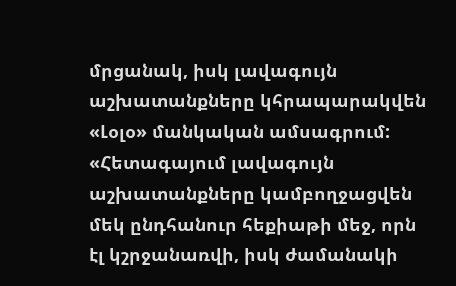մրցանակ, իսկ լավագույն աշխատանքները կհրապարակվեն «Լօլօ» մանկական ամսագրում:
«Հետագայում լավագույն աշխատանքները կամբողջացվեն մեկ ընդհանուր հեքիաթի մեջ, որն էլ կշրջանառվի, իսկ ժամանակի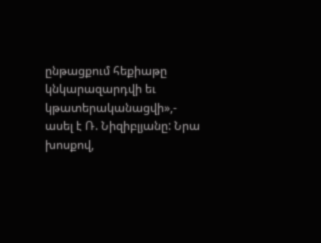ընթացքում հեքիաթը կնկարազարդվի եւ կթատերականացվի»,- ասել է Ռ. Նիզիբլյանը: Նրա խոսքով,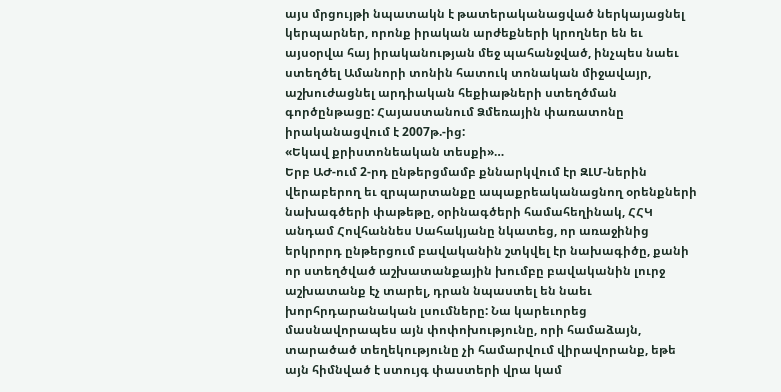այս մրցույթի նպատակն է թատերականացված ներկայացնել կերպարներ, որոնք իրական արժեքների կրողներ են եւ այսօրվա հայ իրականության մեջ պահանջված, ինչպես նաեւ ստեղծել Ամանորի տոնին հատուկ տոնական միջավայր, աշխուժացնել արդիական հեքիաթների ստեղծման գործընթացը: Հայաստանում Ձմեռային փառատոնը իրականացվում է 2007թ.-ից:
«Եկավ քրիստոնեական տեսքի»…
Երբ ԱԺ-ում 2-րդ ընթերցմամբ քննարկվում էր ԶԼՄ-ներին վերաբերող եւ զրպարտանքը ապաքրեականացնող օրենքների նախագծերի փաթեթը, օրինագծերի համահեղինակ, ՀՀԿ անդամ Հովհաննես Սահակյանը նկատեց, որ առաջինից երկրորդ ընթերցում բավականին շտկվել էր նախագիծը, քանի որ ստեղծված աշխատանքային խումբը բավականին լուրջ աշխատանք էչ տարել, դրան նպաստել են նաեւ խորհրդարանական լսումները: Նա կարեւորեց մասնավորապես այն փոփոխությունը, որի համաձայն, տարածած տեղեկությունը չի համարվում վիրավորանք, եթե այն հիմնված է ստույգ փաստերի վրա կամ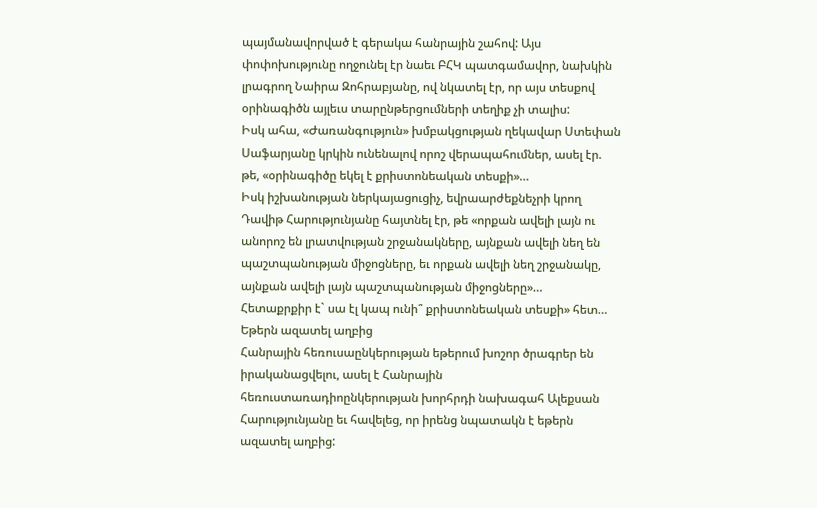պայմանավորված է գերակա հանրային շահով: Այս փոփոխությունը ողջունել էր նաեւ ԲՀԿ պատգամավոր, նախկին լրագրող Նաիրա Զոհրաբյանը, ով նկատել էր, որ այս տեսքով օրինագիծն այլեւս տարընթերցումների տեղիք չի տալիս:
Իսկ ահա, «Ժառանգություն» խմբակցության ղեկավար Ստեփան Սաֆարյանը կրկին ունենալով որոշ վերապահումներ, ասել էր. թե, «օրինագիծը եկել է քրիստոնեական տեսքի»…
Իսկ իշխանության ներկայացուցիչ, եվրաարժեքնեչրի կրող Դավիթ Հարությունյանը հայտնել էր, թե «որքան ավելի լայն ու անորոշ են լրատվության շրջանակները, այնքան ավելի նեղ են պաշտպանության միջոցները, եւ որքան ավելի նեղ շրջանակը, այնքան ավելի լայն պաշտպանության միջոցները»…
Հետաքրքիր է` սա էլ կապ ունի՞ քրիստոնեական տեսքի» հետ…
Եթերն ազատել աղբից
Հանրային հեռուսաընկերության եթերում խոշոր ծրագրեր են իրականացվելու, ասել է Հանրային հեռուստառադիոընկերության խորհրդի նախագահ Ալեքսան Հարությունյանը եւ հավելեց, որ իրենց նպատակն է եթերն ազատել աղբից: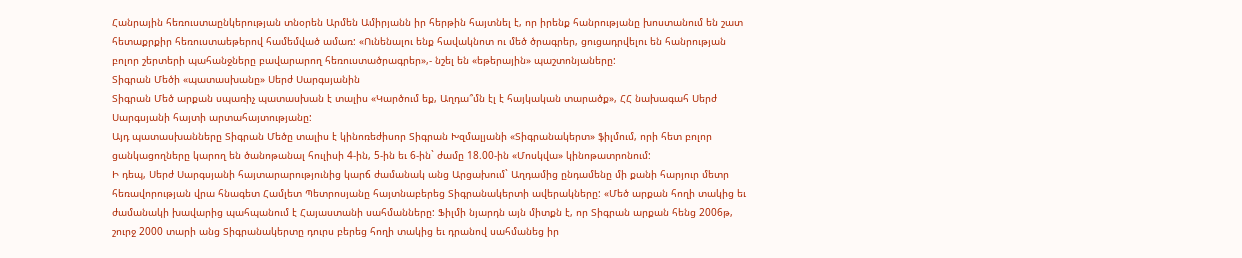Հանրային հեռուստաընկերության տնօրեն Արմեն Ամիրյանն իր հերթին հայտնել է, որ իրենք հանրությանը խոստանում են շատ հետաքրքիր հեռուստաեթերով համեմված ամառ: «Ունենալու ենք հավակնոտ ու մեծ ծրագրեր, ցուցադրվելու են հանրության բոլոր շերտերի պահանջները բավարարող հեռուստածրագրեր»,- նշել են «եթերային» պաշտոնյաները:
Տիգրան Մեծի «պատասխանը» Սերժ Սարգսյանին
Տիգրան Մեծ արքան սպառիչ պատասխան է տալիս «Կարծում եք, Աղդա՞մն էլ է հայկական տարածք», ՀՀ նախագահ Սերժ Սարգսյանի հայտի արտահայտությանը:
Այդ պատասխանները Տիգրան Մեծը տալիս է կինոռեժիսոր Տիգրան Խզմալյանի «Տիգրանակերտ» ֆիլմում, որի հետ բոլոր ցանկացողները կարող են ծանոթանալ հուլիսի 4-ին, 5-ին եւ 6-ին` ժամը 18.00-ին «Մոսկվա» կինոթատրոնում:
Ի դեպ, Սերժ Սարգսյանի հայտարարությունից կարճ ժամանակ անց Արցախում` Աղդամից ընդամենը մի քանի հարյուր մետր հեռավորության վրա հնագետ Համլետ Պետրոսյանը հայտնաբերեց Տիգրանակերտի ավերակները: «Մեծ արքան հողի տակից եւ ժամանակի խավարից պահպանում է Հայաստանի սահմանները: Ֆիլմի նյարդն այն միտքն է, որ Տիգրան արքան հենց 2006թ, շուրջ 2000 տարի անց Տիգրանակերտը դուրս բերեց հողի տակից եւ դրանով սահմանեց իր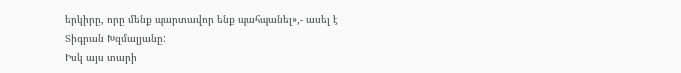երկիրը, որը մենք պարտավոր ենք պահպանել»,- ասել է Տիգրան Խզմալյանը:
Իսկ այս տարի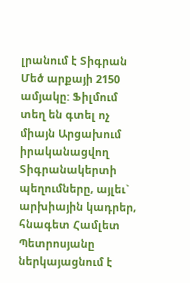լրանում է Տիգրան Մեծ արքայի 2150 ամյակը: Ֆիլմում տեղ են գտել ոչ միայն Արցախում իրականացվող Տիգրանակերտի պեղումները, այլեւ` արխիային կադրեր, հնագետ Համլետ Պետրոսյանը ներկայացնում է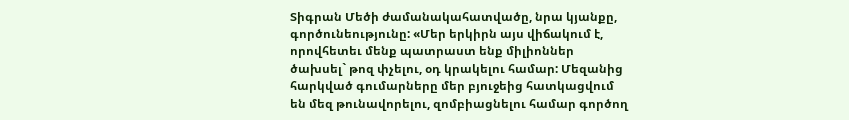Տիգրան Մեծի ժամանակահատվածը, նրա կյանքը, գործունեությունը: «Մեր երկիրն այս վիճակում է, որովհետեւ մենք պատրաստ ենք միլիոններ ծախսել` թոզ փչելու, օդ կրակելու համար: Մեզանից հարկված գումարները մեր բյուջեից հատկացվում են մեզ թունավորելու, զոմբիացնելու համար գործող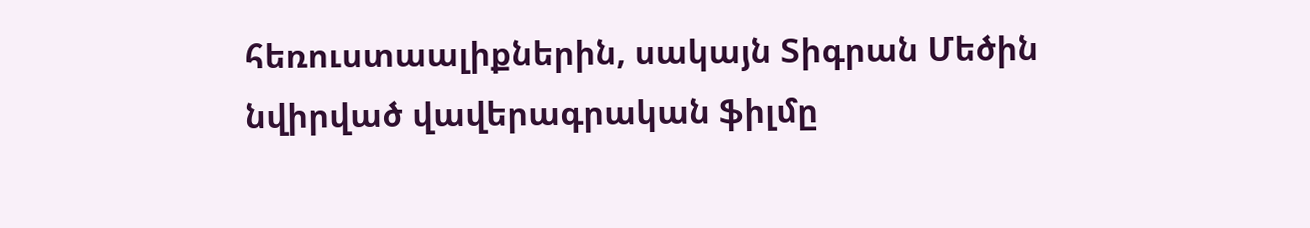հեռուստաալիքներին, սակայն Տիգրան Մեծին նվիրված վավերագրական ֆիլմը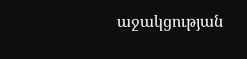աջակցության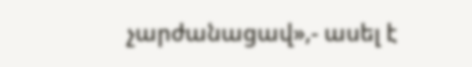չարժանացավ»,- ասել է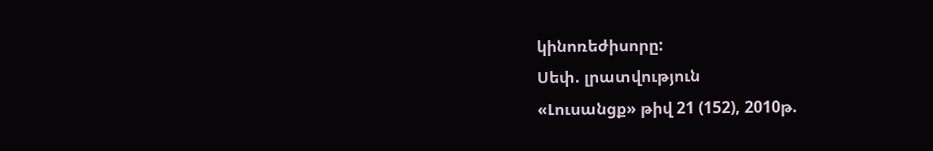կինոռեժիսորը:
Սեփ. լրատվություն
«Լուսանցք» թիվ 21 (152), 2010թ.